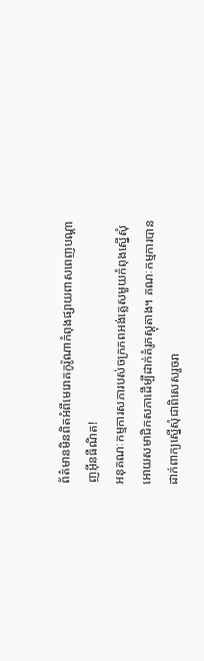ព័ត៌មានមិនពិតអំពីមេរោគកូរ៉ូណាកំពុងផ្សាយពាសពេញបណ្តាញអុីនធឺណិត!
អនុគណៈកម្មការសភារបស់ចក្រភពអង់គ្លេសមួយកំពុងស្នើសុំអោយសមាជិកសភាដើម្បីដាក់គំរូភស្តុតាង។ គណៈកម្មការបានដាក់ពាក្យស្នើសុំជាពិសេសរួចរា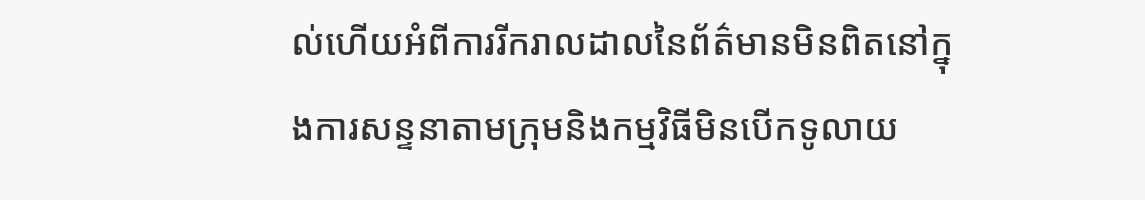ល់ហើយអំពីការរីករាលដាលនៃព័ត៌មានមិនពិតនៅក្នុងការសន្ទនាតាមក្រុមនិងកម្មវិធីមិនបើកទូលាយ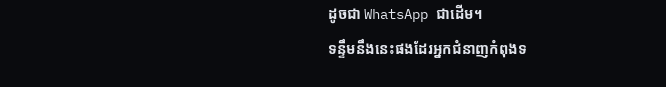ដូចជា WhatsApp ជាដើម។
ទន្ទឹមនឹងនេះផងដែរអ្នកជំនាញកំពុងទ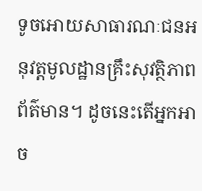ទូចអោយសាធារណៈជនអនុវត្តមូលដ្ឋានគ្រឹះសុវត្ថិភាពព័ត៌មាន។ ដូចនេះតើអ្នកអាច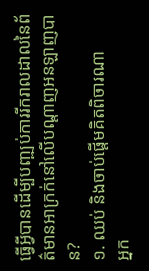ធ្វើអ្វីបានដើម្បីបញ្ឍប់ការរីករាលដាលនៃព័ត៌មានអាក្រក់នៅលើបណ្តាញអនឡាញបាន?
១. ឈប់ និងចាប់ផ្តើមគិតពិចារណា
អ្នក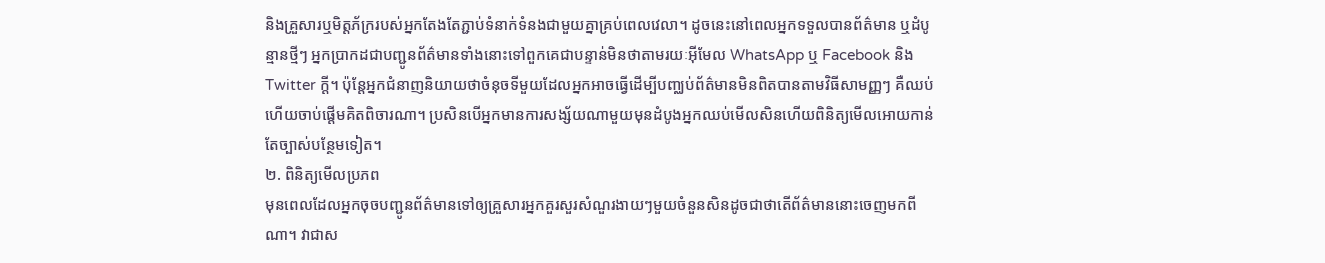និងគ្រួសារឬមិត្តភ័ក្ររបស់អ្នកតែងតែភ្ជាប់ទំនាក់ទំនងជាមួយគ្នាគ្រប់ពេលវេលា។ ដូចនេះនៅពេលអ្នកទទួលបានព័ត៌មាន ឬដំបូន្មានថ្មីៗ អ្នកប្រាកដជាបញ្ជូនព័ត៌មានទាំងនោះទៅពួកគេជាបន្ទាន់មិនថាតាមរយៈអ៊ីមែល WhatsApp ឬ Facebook និង Twitter ក្តី។ ប៉ុន្តែអ្នកជំនាញនិយាយថាចំនុចទីមួយដែលអ្នកអាចធ្វើដើម្បីបញ្ឈប់ព័ត៌មានមិនពិតបានតាមវិធីសាមញ្ញៗ គឺឈប់ហើយចាប់ផ្តើមគិតពិចារណា។ ប្រសិនបើអ្នកមានការសង្ស័យណាមួយមុនដំបូងអ្នកឈប់មើលសិនហើយពិនិត្យមើលអោយកាន់តែច្បាស់បន្ថែមទៀត។
២. ពិនិត្យមើលប្រភព
មុនពេលដែលអ្នកចុចបញ្ជូនព័ត៌មានទៅឲ្យគ្រួសារអ្នកគួរសួរសំណួរងាយៗមួយចំនួនសិនដូចជាថាតើព័ត៌មាននោះចេញមកពីណា។ វាជាស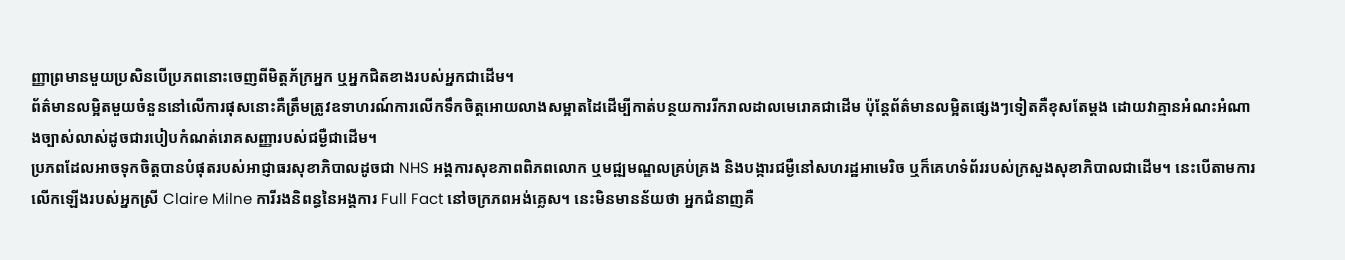ញ្ញាព្រមានមួយប្រសិនបើប្រភពនោះចេញពីមិត្តភ័ក្រអ្នក ឬអ្នកជិតខាងរបស់អ្នកជាដើម។
ព័ត៌មានលម្អិតមួយចំនួននៅលើការផុសនោះគឺត្រឹមត្រូវឧទាហរណ៍ការលើកទឹកចិត្តអោយលាងសម្អាតដៃដើម្បីកាត់បន្ថយការរីករាលដាលមេរោគជាដើម ប៉ុន្តែព័ត៌មានលម្អិតផ្សេងៗទៀតគឺខុសតែម្តង ដោយវាគ្មានអំណះអំណាងច្បាស់លាស់ដូចជារបៀបកំណត់រោគសញ្ញារបស់ជម្ងឺជាដើម។
ប្រភពដែលអាចទុកចិត្តបានបំផុតរបស់អាជ្ញាធរសុខាភិបាលដូចជា NHS អង្គការសុខភាពពិភពលោក ឬមជ្ឍមណ្ឌលគ្រប់គ្រង និងបង្ការជម្ងឺនៅសហរដ្ឋអាមេរិច ឬក៏គេហទំព័ររបស់ក្រសួងសុខាភិបាលជាដើម។ នេះបើតាមការលើកឡើងរបស់អ្នកស្រី Claire Milne ការីរងនិពន្ធនៃអង្គការ Full Fact នៅចក្រភពអង់គ្លេស។ នេះមិនមានន័យថា អ្នកជំនាញគឺ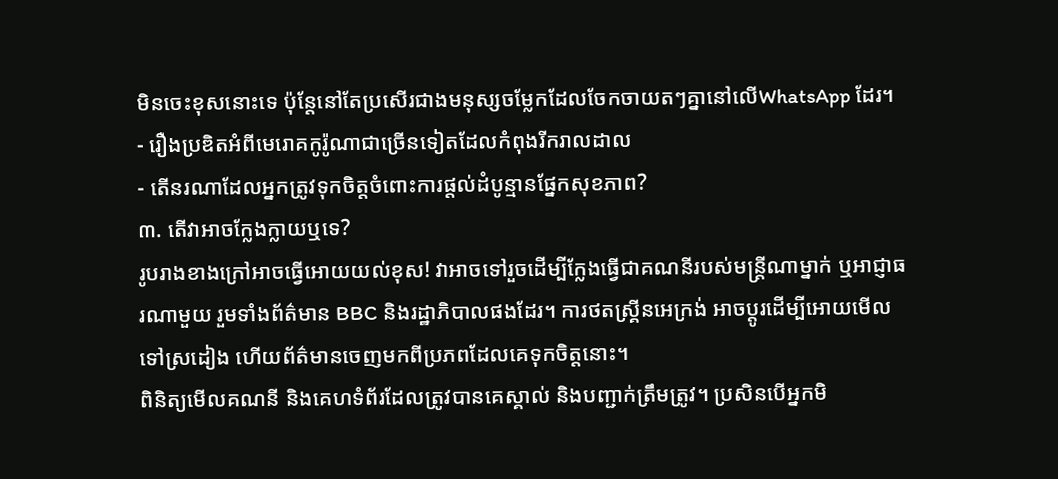មិនចេះខុសនោះទេ ប៉ុន្តែនៅតែប្រសើរជាងមនុស្សចម្លែកដែលចែកចាយតៗគ្នានៅលើWhatsApp ដែរ។
- រឿងប្រឌិតអំពីមេរោគកូរ៉ូណាជាច្រើនទៀតដែលកំពុងរីករាលដាល
- តើនរណាដែលអ្នកត្រូវទុកចិត្តចំពោះការផ្តល់ដំបូន្មានផ្នែកសុខភាព?
៣. តើវាអាចក្លែងក្លាយឬទេ?
រូបរាងខាងក្រៅអាចធ្វើអោយយល់ខុស! វាអាចទៅរួចដើម្បីក្លែងធ្វើជាគណនីរបស់មន្ត្រីណាម្នាក់ ឬអាជ្ញាធរណាមួយ រួមទាំងព័ត៌មាន BBC និងរដ្ឋាភិបាលផងដែរ។ ការថតស្គ្រីនអេក្រង់ អាចប្តូរដើម្បីអោយមើលទៅស្រដៀង ហើយព័ត៌មានចេញមកពីប្រភពដែលគេទុកចិត្តនោះ។
ពិនិត្យមើលគណនី និងគេហទំព័រដែលត្រូវបានគេស្គាល់ និងបញ្ជាក់ត្រឹមត្រូវ។ ប្រសិនបើអ្នកមិ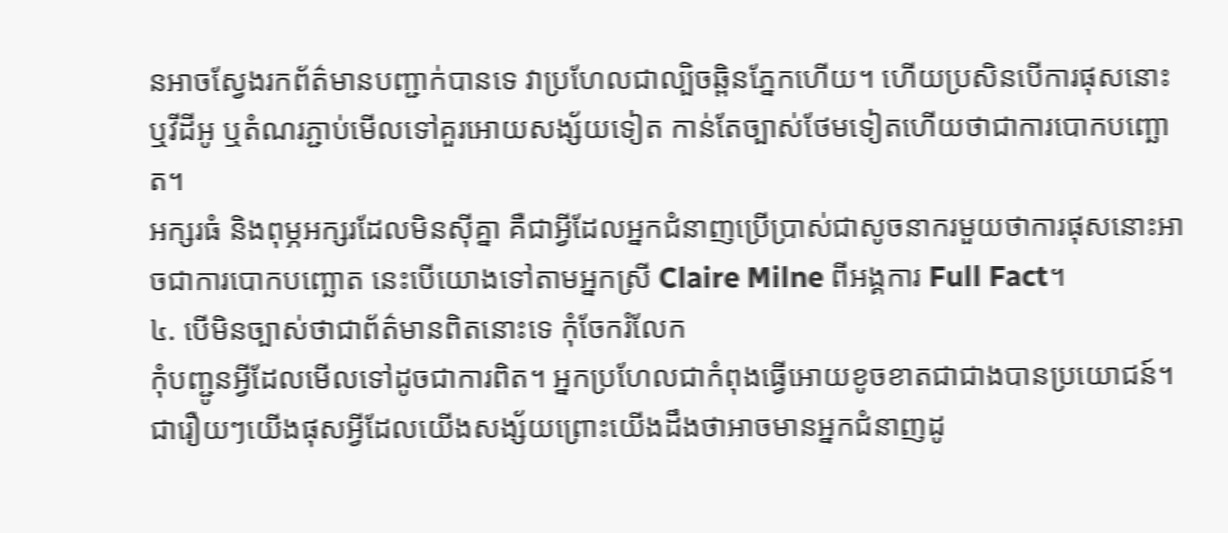នអាចស្វែងរកព័ត៌មានបញ្ជាក់បានទេ វាប្រហែលជាល្បិចឆ្ពិនភ្នែកហើយ។ ហើយប្រសិនបើការផុសនោះ ឬវីដីអូ ឬតំណរភ្ជាប់មើលទៅគួរអោយសង្ស័យទៀត កាន់តែច្បាស់ថែមទៀតហើយថាជាការបោកបញ្ឆោត។
អក្សរធំ និងពុម្ភអក្សរដែលមិនស៊ីគ្នា គឺជាអ្វីដែលអ្នកជំនាញប្រើប្រាស់ជាសូចនាករមួយថាការផុសនោះអាចជាការបោកបញ្ឆោត នេះបើយោងទៅតាមអ្នកស្រី Claire Milne ពីអង្គការ Full Fact។
៤. បើមិនច្បាស់ថាជាព័ត៌មានពិតនោះទេ កុំចែករំលែក
កុំបញ្ជូនអ្វីដែលមើលទៅដូចជាការពិត។ អ្នកប្រហែលជាកំពុងធ្វើអោយខូចខាតជាជាងបានប្រយោជន៍។
ជារឿយៗយើងផុសអ្វីដែលយើងសង្ស័យព្រោះយើងដឹងថាអាចមានអ្នកជំនាញដូ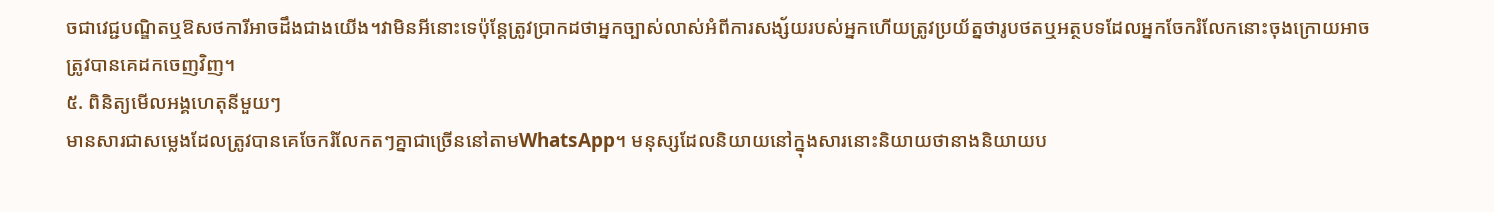ចជាវេជ្ជបណ្ឌិតឬឱសថការីអាចដឹងជាងយើង។វាមិនអីនោះទេប៉ុន្តែត្រូវប្រាកដថាអ្នកច្បាស់លាស់អំពីការសង្ស័យរបស់អ្នកហើយត្រូវប្រយ័ត្នថារូបថតឬអត្ថបទដែលអ្នកចែករំលែកនោះចុងក្រោយអាចត្រូវបានគេដកចេញវិញ។
៥. ពិនិត្យមើលអង្គហេតុនីមួយៗ
មានសារជាសម្លេងដែលត្រូវបានគេចែករំលែកតៗគ្នាជាច្រើននៅតាមWhatsApp។ មនុស្សដែលនិយាយនៅក្នុងសារនោះនិយាយថានាងនិយាយប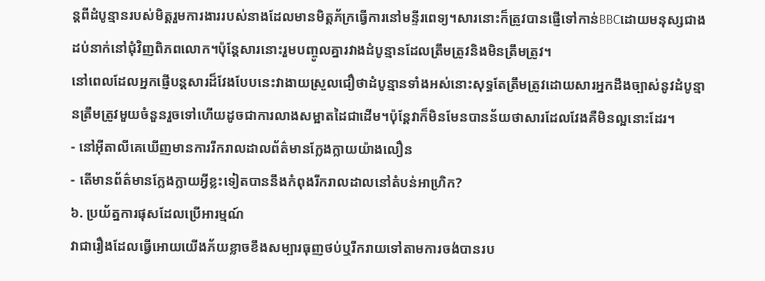ន្តពីដំបូន្មានរបស់មិត្តរួមការងាររបស់នាងដែលមានមិត្តភ័ក្រធ្វើការនៅមន្ទីរពេទ្យ។សារនោះក៏ត្រូវបានផ្ញើទៅកាន់BBCដោយមនុស្សជាងដប់នាក់នៅជុំវិញពិភពលោក។ប៉ុន្តែសារនោះរួមបញ្ចូលគ្នារវាងដំបូន្មានដែលត្រឹមត្រូវនិងមិនត្រឹមត្រូវ។
នៅពេលដែលអ្នកផ្ញើបន្តសារដ៏វែងបែបនេះវាងាយស្រួលជឿថាដំបូន្មានទាំងអស់នោះសុទ្ធតែត្រឹមត្រូវដោយសារអ្នកដឹងច្បាស់នូវដំបូន្មានត្រឹមត្រូវមួយចំនួនរួចទៅហើយដូចជាការលាងសម្អាតដៃជាដើម។ប៉ុន្តែវាក៏មិនមែនបានន័យថាសារដែលវែងគឺមិនល្អនោះដែរ។
- នៅអ៊ីតាលីគេឃើញមានការរីករាលដាលព័ត៌មានក្លែងក្លាយយ៉ាងលឿន
- តើមានព័ត៌មានក្លែងក្លាយអ្វីខ្លះទៀតបាននឹងកំពុងរីករាលដាលនៅតំបន់អាហ្រិក?
៦. ប្រយ័ត្នការផុសដែលប្រើអារម្មណ៍
វាជារឿងដែលធ្វើអោយយើងភ័យខ្លាចខឹងសម្បារធុញថប់ឬរីករាយទៅតាមការចង់បានរប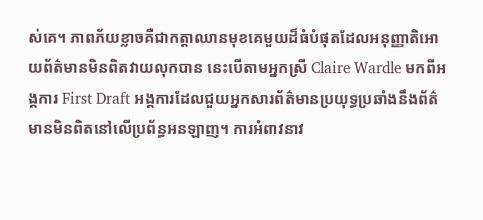ស់គេ។ ភាពភ័យខ្លាចគឺជាកត្តាឈានមុខគេមួយដ៏ធំបំផុតដែលអនុញ្ញាតិអោយព័ត៌មានមិនពិតវាយលុកបាន នេះបើតាមអ្នកស្រី Claire Wardle មកពីអង្គការ First Draft អង្គការដែលជួយអ្នកសារព័ត៌មានប្រយុទ្ធប្រឆាំងនឹងព័ត៌មានមិនពិតនៅលើប្រព័ន្ធអនឡាញ។ ការអំពាវនាវ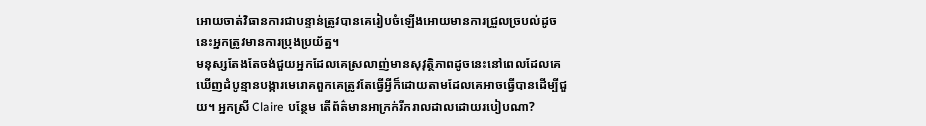អោយចាត់វិធានការជាបន្ទាន់ត្រូវបានគេរៀបចំឡើងអោយមានការជ្រួលច្របល់ដូចនេះអ្នកត្រូវមានការប្រុងប្រយ័ត្ន។
មនុស្សតែងតែចង់ជួយអ្នកដែលគេស្រលាញ់មានសុវុត្ថិភាពដូចនេះនៅពេលដែលគេឃើញដំបូន្មានបង្ការមេរោគពួកគេត្រូវតែធ្វើអ្វីក៏ដោយតាមដែលគេអាចធ្វើបានដើម្បីជួយ។ អ្នកស្រី Claire បន្ថែម តើព័ត៌មានអាក្រក់រីករាលដាលដោយរបៀបណា?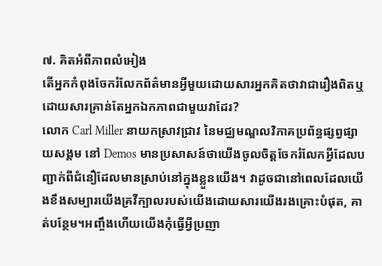៧. គិតអំពីភាពលំអៀង
តើអ្នកកំពុងចែករំលែកព័ត៌មានអ្វីមួយដោយសារអ្នកគិតថាវាជារឿងពិតឬដោយសារគ្រាន់តែអ្នកឯកភាពជាមួយវាដែរ?
លោក Carl Miller នាយកស្រាវជ្រាវ នៃមជ្ឈមណ្ឌលវិភាគប្រព័ន្ធផ្សព្វផ្សាយសង្គម នៅ Demos មានប្រសាសន៍ថាយើងចូលចិត្តចែករំលែកអ្វីដែលបញ្ជាក់ពីជំនឿដែលមានស្រាប់នៅក្នុងខ្លួនយើង។ វាដូចជានៅពេលដែលយើងខឹងសម្បារយើងគ្រវីក្បាលរបស់យើងដោយសារយើងរងគ្រោះបំផុត, គាត់បន្ថែម។អញ្ចឹងហើយយើងកុំធ្វើអ្វីប្រញា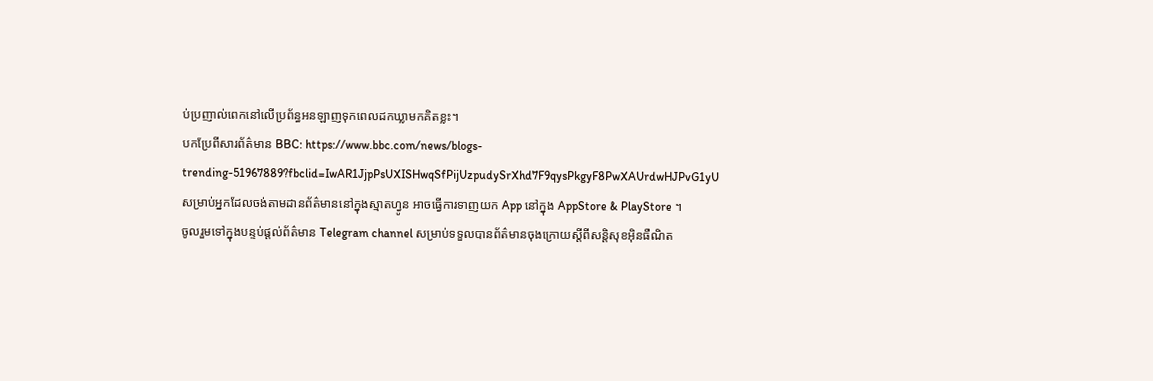ប់ប្រញាល់ពេកនៅលើប្រព័ន្ធអនឡាញទុកពេលដកឃ្លាមកគិតខ្លះ។
បកប្រែពីសារព័ត៌មាន BBC: https://www.bbc.com/news/blogs-trending-51967889?fbclid=IwAR1JjpPsUXISHwqSfPijUzpudySrXhd7F9qysPkgyF8PwXAUrdwHJPvG1yU
សម្រាប់អ្នកដែលចង់តាមដានព័ត៌មាននៅក្នុងស្មាតហ្វូន អាចធ្វើការទាញយក App នៅក្នុង AppStore & PlayStore ។
ចូលរួមទៅក្នុងបន្ទប់ផ្តល់ព័ត៌មាន Telegram channel សម្រាប់ទទួលបានព័ត៌មានចុងក្រោយស្តីពីសន្តិសុខអុិនធឺណិត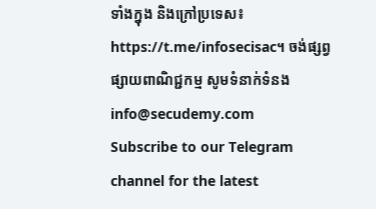ទាំងក្នុង និងក្រៅប្រទេស៖ https://t.me/infosecisac។ ចង់ផ្សព្វផ្សាយពាណិជ្ជកម្ម សូមទំនាក់ទំនង info@secudemy.com
Subscribe to our Telegram channel for the latest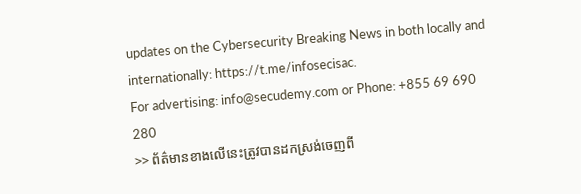updates on the Cybersecurity Breaking News in both locally and internationally: https://t.me/infosecisac.
For advertising: info@secudemy.com or Phone: +855 69 690 280
>> ព័ត៌មានខាងលើនេះត្រូវបានដកស្រង់ចេញពី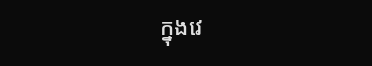ក្នុងវេ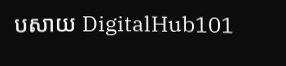បសាយ DigitalHub101